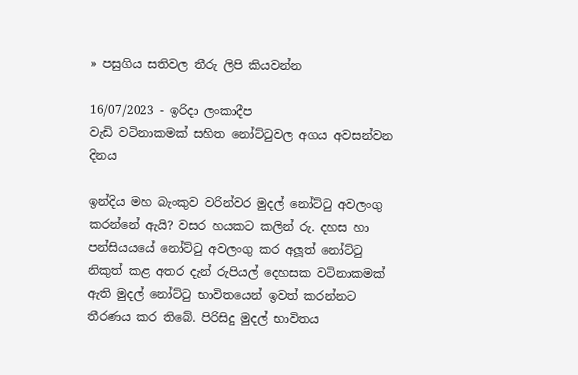» පසුගිය සතිවල තීරු ලිපි කියවන්න

16/07/2023 - ඉරිදා ලංකාදීප
වැඩි වටිනාකමක් සහිත නෝට්ටුවල අගය අවසන්වන දිනය

ඉන්දිය මහ බැංකුව වරින්වර මුදල් නෝට්ටු අවලංගු කරන්නේ ඇයි? වසර හයකට කලින් රු. දහස හා පන්සියයයේ නෝට්ටු අවලංගු කර අලූත් නෝට්ටු නිකුත් කළ අතර දැන් රුපියල් දෙහසක වටිනාකමක් ඇති මුදල් නෝට්ටු භාවිතයෙන් ඉවත් කරන්නට තීරණය කර තිබේ. පිරිසිදු මුදල් භාවිතය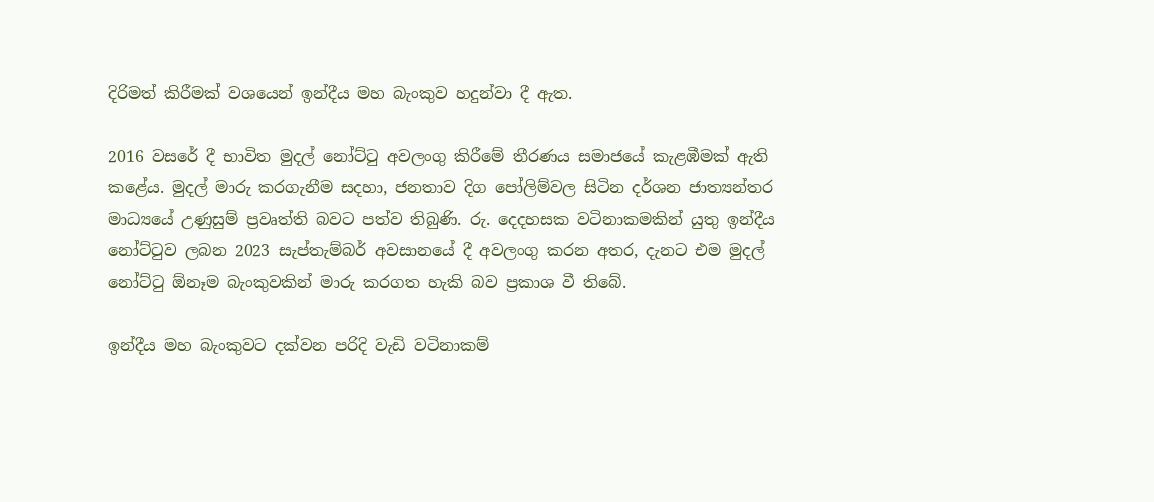දිරිමත් කිරීමක් වශයෙන් ඉන්දීය මහ බැංකුව හදුන්වා දී ඇත.

2016 වසරේ දී භාවිත මුදල් නෝට්ටු අවලංගු කිරීමේ තීරණය සමාජයේ කැළඹීමක් ඇති කළේය. මුදල් මාරු කරගැනීම සදහා, ජනතාව දිග පෝලිම්වල සිටින දර්ශන ජාත්‍යන්තර මාධ්‍යයේ උණුසුම් ප්‍රවෘත්ති බවට පත්ව තිබුණි. රු. දෙදහසක වටිනාකමකින් යුතු ඉන්දීය නෝට්ටුව ලබන 2023 සැප්තැම්බර් අවසානයේ දී අවලංගු කරන අතර, දැනට එම මුදල් නෝට්ටු ඕනෑම බැංකුවකින් මාරු කරගත හැකි බව ප්‍රකාශ වී තිබේ.

ඉන්දීය මහ බැංකුවට දක්වන පරිදි වැඩි වටිනාකම්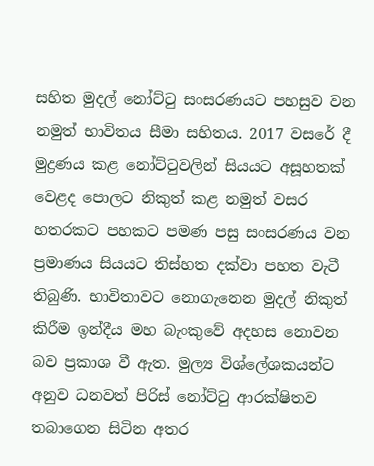සහිත මුදල් නෝට්ටු සංසරණයට පහසුව වන නමුත් භාවිතය සීමා සහිතය. 2017 වසරේ දී මුද්‍රණය කළ නෝට්ටුවලින් සියයට අසූහතක් වෙළද පොලට නිකුත් කළ නමුත් වසර හතරකට පහකට පමණ පසු සංසරණය වන ප්‍රමාණය සියයට තිස්හත දක්වා පහත වැටී තිබුණි. භාවිතාවට නොගැනෙන මුදල් නිකුත් කිරීම ඉන්දීය මහ බැංකුවේ අදහස නොවන බව ප්‍රකාශ වී ඇත. මුල්‍ය විශ්ලේශකයන්ට අනුව ධනවත් පිරිස් නෝට්ටු ආරක්ෂිතව තබාගෙන සිටින අතර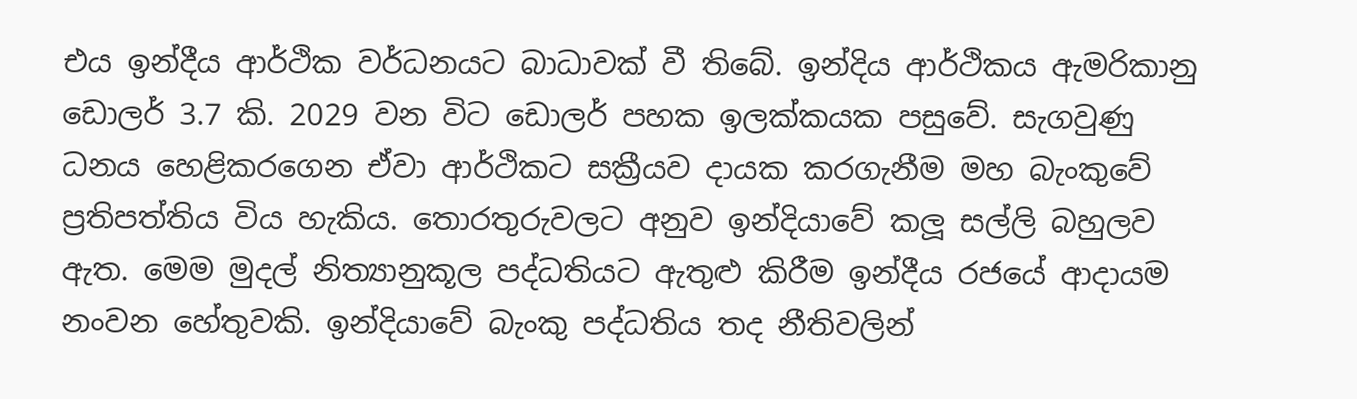එය ඉන්දීය ආර්ථික වර්ධනයට බාධාවක් වී තිබේ. ඉන්දිය ආර්ථිකය ඇමරිකානු ඩොලර් 3.7 කි. 2029 වන විට ඩොලර් පහක ඉලක්කයක පසුවේ. සැගවුණු ධනය හෙළිකරගෙන ඒවා ආර්ථිකට සක්‍රීයව දායක කරගැනීම මහ බැංකුවේ ප්‍රතිපත්තිය විය හැකිය. තොරතුරුවලට අනුව ඉන්දියාවේ කලූ සල්ලි බහුලව ඇත. මෙම මුදල් නිත්‍යානුකූල පද්ධතියට ඇතුළු කිරීම ඉන්දීය රජයේ ආදායම නංවන හේතුවකි. ඉන්දියාවේ බැංකු පද්ධතිය තද නීතිවලින්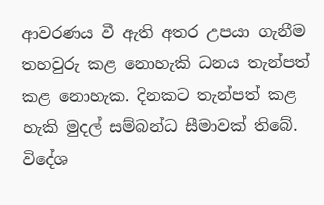ආවරණය වී ඇති අතර උපයා ගැනීම තහවුරු කළ නොහැකි ධනය තැන්පත් කළ නොහැක. දිනකට තැන්පත් කළ හැකි මුදල් සම්බන්ධ සීමාවක් තිබේ. විදේශ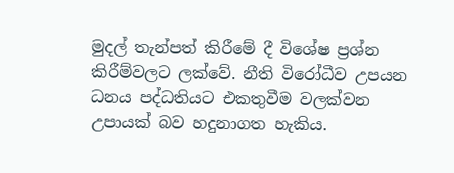මුදල් තැන්පත් කිරීමේ දී විශේෂ ප්‍රශ්න කිරීම්වලට ලක්වේ. නීති විරෝධීව උපයන ධනය පද්ධතියට එකතුවීම වලක්වන උපායක් බව හදුනාගත හැකිය.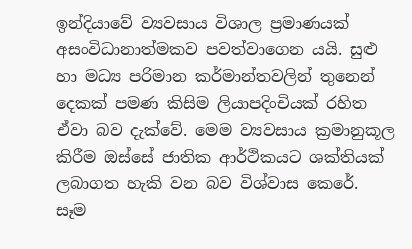ඉන්දියාවේ ව්‍යවසාය විශාල ප්‍රමාණයක් අසංවිධානාත්මකව පවත්වාගෙන යයි. සුළු හා මධ්‍ය පරිමාන කර්මාන්තවලින් තුනෙන් දෙකක් පමණ කිසිම ලියාපදිංචියක් රහිත ඒවා බව දැක්වේ. මෙම ව්‍යවසාය ක්‍රමානුකූල කිරීම ඔස්සේ ජාතික ආර්ථිකයට ශක්තියක් ලබාගත හැකි වන බව විශ්වාස කෙරේ. සෑම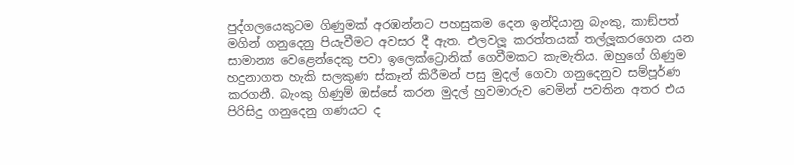පුද්ගලයෙකුටම ගිණුමක් අරඹන්නට පහසුකම දෙන ඉන්දියානු බැංකු, කාඞ්පත් මගින් ගනුදෙනු පියැවීමට අවසර දී ඇත. එලවලූ කරත්තයක් තල්ලූකරගෙන යන සාමාන්‍ය වෙළෙන්දෙකු පවා ඉලෙක්ට්‍රොනික් ගෙවීමකට කැමැතිය. ඔහුගේ ගිණුම හදුනාගත හැකි සලකුණ ස්කෑන් කිරීමන් පසු මුදල් ගෙවා ගනුදෙනුව සම්පූර්ණ කරගනී. බැංකු ගිණුම් ඔස්සේ කරන මුදල් හුවමාරුව වෙමින් පවතින අතර එය පිරිසිදු ගනුදෙනු ගණයට ද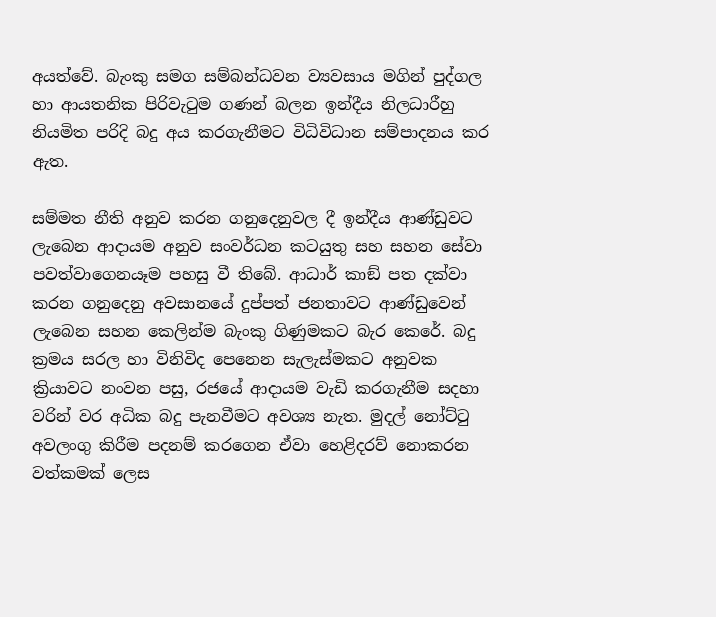අයත්වේ. බැංකු සමග සම්බන්ධවන ව්‍යවසාය මගින් පුද්ගල හා ආයතනික පිරිවැටුම ගණන් බලන ඉන්දීය නිලධාරීහු නියමිත පරිදි බදු අය කරගැනීමට විධිවිධාන සම්පාදනය කර ඇත.

සම්මත නීති අනුව කරන ගනුදෙනුවල දී ඉන්දීය ආණ්ඩුවට ලැබෙන ආදායම අනුව සංවර්ධන කටයුතු සහ සහන සේවා පවත්වාගෙනයෑම පහසු වී තිබේ. ආධාර් කාඞ් පත දක්වා කරන ගනුදෙනු අවසානයේ දුප්පත් ජනතාවට ආණ්ඩුවෙන් ලැබෙන සහන කෙලින්ම බැංකු ගිණුමකට බැර කෙරේ. බදු ක්‍රමය සරල හා විනිවිද පෙනෙන සැලැස්මකට අනුවක ක්‍රියාවට නංවන පසු, රජයේ ආදායම වැඩි කරගැනීම සදහා වරින් වර අධික බදු පැනවීමට අවශ්‍ය නැත. මුදල් නෝට්ටු අවලංගු කිරීම පදනම් කරගෙන ඒවා හෙළිදරව් නොකරන වත්කමක් ලෙස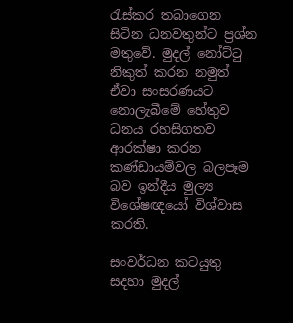රැස්කර තබාගෙන සිටින ධනවතුන්ට ප්‍රශ්න මතුවේ. මුදල් නෝට්ටු නිකුත් කරන නමුත් ඒවා සංසරණයට නොලැබීමේ හේතුව ධනය රහසිගතව ආරක්ෂා කරන කණ්ඩායම්වල බලපෑම බව ඉන්දීය මුල්‍ය විශේෂඥයෝ විශ්වාස කරති.

සංවර්ධන කටයුතු සදහා මුදල්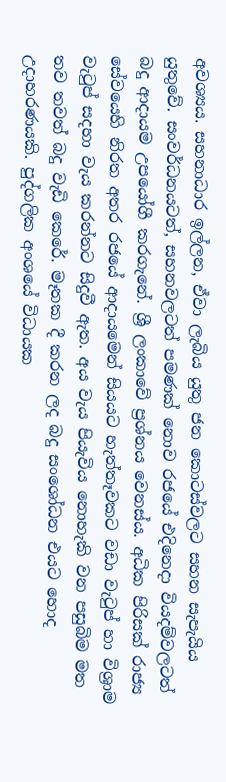අවශ්‍යය. සහනාධාර ඉල්ලන, ඒවා ලැබිය යුතු ජන කොටස්වලට සහන සැපැයිය යුතුවේ. සංවර්ධනයටත්, සහනවලටත් පමණක් නොව රජයේ එදිනෙදා වියදම්වලටත් බදු ආදායම උපයෝගී කරගැනේ. ශ්‍රී ලංකාවේ ප්‍රශ්නය වෙනස්ය. අධික පිරිසක් රාජ්‍ය සේවයෙහි නිරත අතර රජයේ ආදායමෙන් සියයට හැත්තෑවකට වඩා වැටුප් හා විශ්‍රාම වැටුප් සදහා වැය කරන්නට සිදුවී ඇත. අය වැය පියැවිය නොහැකි වන පසුබිම මත තව තවත් බදු වැඩි කෙරේ. මෑතක දී කරන ලද බදු සංශෝධන එයට හොද උදාහරණයකි. පුද්ගලික අංශයේ විධායක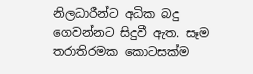නිලධාරීන්ට අධික බදු ගෙවන්නට සිදුවී ඇත. සෑම තරාතිරමක කොටසක්ම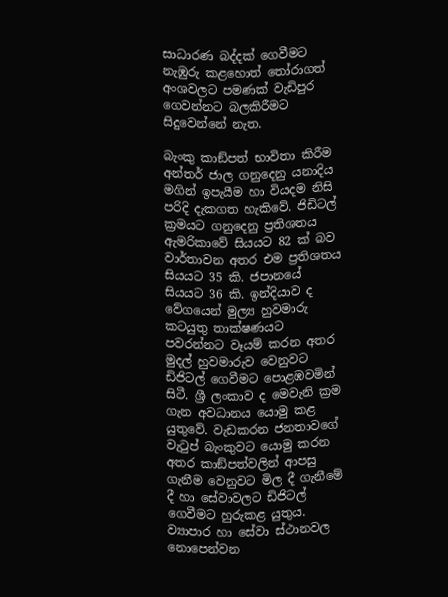සාධාරණ බද්දක් ගෙවීමට නැඹුරු කළහොත් තෝරාගත් අංශවලට පමණක් වැඩිපුර ගෙවන්නට බලකිරීමට සිදුවෙන්නේ නැත.

බැංකු කාඞ්පත් භාවිතා කිරීම අන්තර් ජාල ගනුදෙනු යනාදිය මගින් ඉපැයීම හා වියදම නිසි පරිදි දැකගත හැකිවේ. ජිඩිටල් ක්‍රමයට ගනුදෙනු ප්‍රතිශතය ඇමරිකාවේ සියයට 82 ක් බව වාර්තාවන අතර එම ප්‍රතිශතය සියයට 35 කි. ජපානයේ සියයට 36 කි. ඉන්දියාව ද වේගයෙන් මුල්‍ය හුවමාරු කටයුතු තාක්ෂණයට පවරන්නට වෑයම් කරන අතර මුදල් හුවමාරුව වෙනුවට ඩිජිටල් ගෙවීමට පොළඹවමින් සිටී. ශ්‍රී ලංකාව ද මෙවැනි ක්‍රම ගැන අවධානය යොමු කළ යුතුවේ. වැඩකරන ජනතාවගේ වැටුප් බැංකුවට යොමු කරන අතර කාඞ්පත්වලින් ආපසු ගැනීම වෙනුවට මිල දී ගැනීමේ දී හා සේවාවලට ඩිජිටල් ගෙවීමට හුරුකළ යුතුය. ව්‍යාපාර හා සේවා ස්ථානවල නොපෙන්වන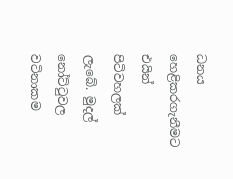ධනය හෙළිකරගැනීමට එයින් පිටිවහලක් ලැබේ. මුදල් නෝට්ටුවල වටිනාකම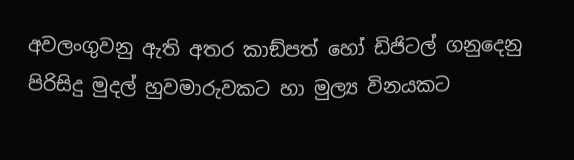අවලංගුවනු ඇති අතර කාඞ්පත් හෝ ඩිජිටල් ගනුදෙනු පිරිසිදු මුදල් හුවමාරුවකට හා මුල්‍ය විනයකට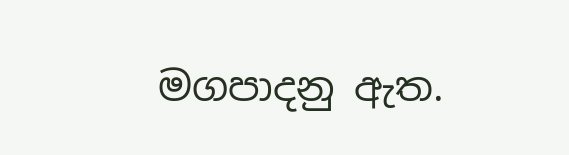මගපාදනු ඇත.